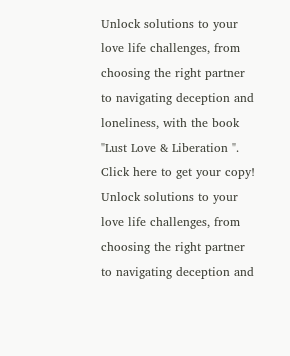Unlock solutions to your love life challenges, from choosing the right partner to navigating deception and loneliness, with the book "Lust Love & Liberation ". Click here to get your copy!
Unlock solutions to your love life challenges, from choosing the right partner to navigating deception and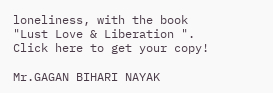loneliness, with the book "Lust Love & Liberation ". Click here to get your copy!

Mr.GAGAN BIHARI NAYAK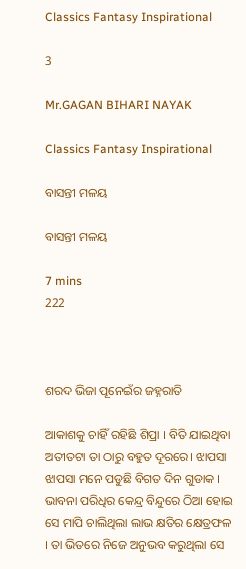Classics Fantasy Inspirational

3

Mr.GAGAN BIHARI NAYAK

Classics Fantasy Inspirational

ବାସନ୍ତୀ ମଳୟ

ବାସନ୍ତୀ ମଳୟ

7 mins
222



ଶରଦ ଭିଜା ପୂନେଇଁର ଜହ୍ନରାତି

ଆକାଶକୁ ଚାହିଁ ରହିଛି ଶିପ୍ରା । ବିତି ଯାଇଥିବା ଅତୀତଟା ତା ଠାରୁ ବହୁତ ଦୂରରେ। ଝାପସା ଝାପସା ମନେ ପଡୁଛି ବିଗତ ଦିନ ଗୁଡାକ । ଭାବନା ପରିଧିର କେନ୍ଦ୍ର ବିନ୍ଦୁରେ ଠିଆ ହୋଇ ସେ ମାପି ଚାଲିଥିଲା ଲାଭ କ୍ଷତିର କ୍ଷେତ୍ରଫଳ । ତା ଭିତରେ ନିଜେ ଅନୁଭବ କରୁଥିଲା ସେ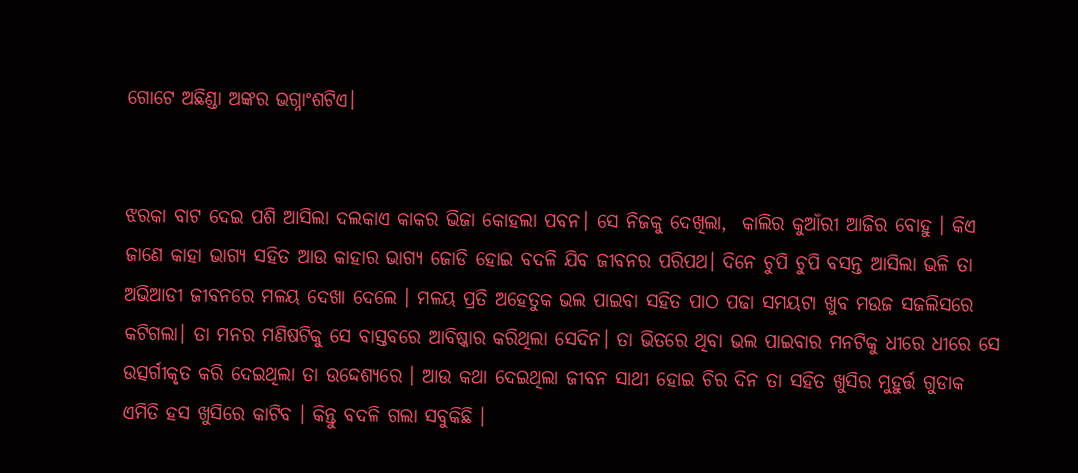ଗୋଟେ ଅଛିଣ୍ଡା ଅଙ୍କର ଭଗ୍ନାଂଶଟିଏ।


ଝରକା ବାଟ ଦେଇ ପଶି ଆସିଲା ଦଲକାଏ କାକର ଭିଜା କୋହଲା ପବନ। ସେ ନିଜକୁ ଦେଖିଲା,  କାଲିର କୁଆଁରୀ ଆଜିର ବୋହୁ । କିଏ ଜାଣେ କାହା ଭାଗ୍ଯ ସହିତ ଆଉ କାହାର ଭାଗ୍ଯ ଜୋଡି ହୋଇ ବଦଳି ଯିବ ଜୀବନର ପରିପଥ। ଦିନେ ଚୁପି ଚୁପି ବସନ୍ତ ଆସିଲା ଭଳି ତା ଅଭିଆଡୀ ଜୀବନରେ ମଳୟ ଦେଖା ଦେଲେ । ମଳୟ ପ୍ରତି ଅହେତୁକ ଭଲ ପାଇବା ସହିତ ପାଠ ପଢା ସମୟଟା ଖୁବ ମଉଜ ସଜଲିସରେ କଟିଗଲା। ତା ମନର ମଣିଷଟିକୁ ସେ ବାସ୍ତବରେ ଆବିଷ୍କାର କରିଥିଲା ସେଦିନ। ତା ଭିତରେ ଥିବା ଭଲ ପାଇବାର ମନଟିକୁ ଧୀରେ ଧୀରେ ସେ ଉତ୍ସର୍ଗୀକୃତ କରି ଦେଇଥିଲା ତା ଉଦ୍ଦେଶ୍ଯରେ । ଆଉ କଥା ଦେଇଥିଲା ଜୀବନ ସାଥୀ ହୋଇ ଚିର ଦିନ ତା ସହିତ ଖୁସିର ମୁହୁର୍ତ୍ତ ଗୁଡାକ ଏମିତି ହସ ଖୁସିରେ କାଟିବ । କିନ୍ତୁ ବଦଳି ଗଲା ସବୁକିଛି ।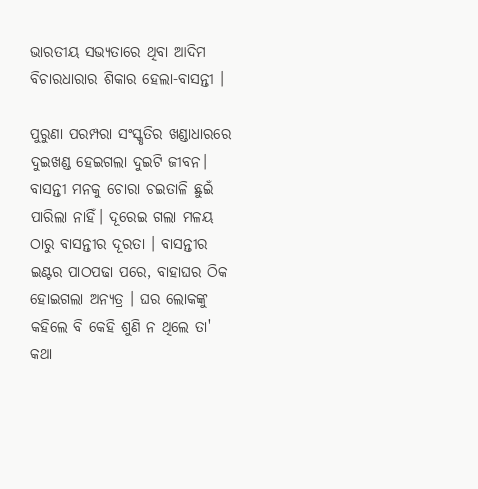ଭାରତୀୟ ସଭ୍ଯତାରେ ଥିବା ଆଦିମ ବିଚାରଧାରାର ଶିକାର ହେଲା-ବାସନ୍ତୀ ।

ପୁରୁଣା ପରମ୍ପରା ସଂସ୍କୃତିର ଖଣ୍ଡାଧାରରେ ଦୁଇଖଣ୍ଡ ହେଇଗଲା ଦୁଇଟି ଜୀବନ। ବାସନ୍ତୀ ମନକୁ ଚୋରା ଚଇତାଳି ଛୁଇଁ ପାରିଲା ନାହିଁ। ଦୂରେଇ ଗଲା ମଳୟ ଠାରୁ ବାସନ୍ତୀର ଦୂରତା । ବାସନ୍ତୀର ଇଣ୍ଟର ପାଠପଢା ପରେ, ବାହାଘର ଠିକ ହୋଇଗଲା ଅନ୍ଯତ୍ର । ଘର ଲୋକଙ୍କୁ କହିଲେ ବି କେହି ଶୁଣି ନ ଥିଲେ ତା' କଥା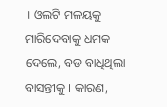। ଓଲଟି ମଳୟକୁ ମାରିଦେବାକୁ ଧମକ ଦେଲେ, ବଡ ବାଧିଥିଲା ବାସନ୍ତୀକୁ । କାରଣ,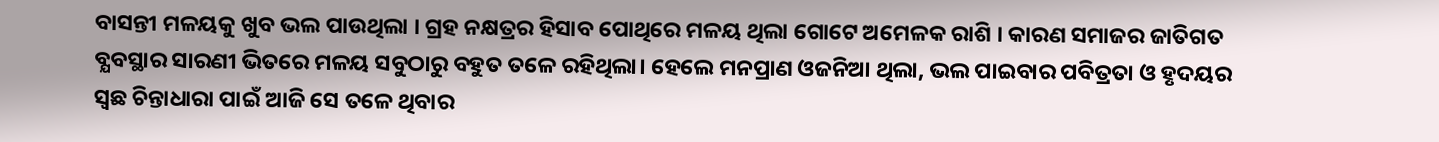ବାସନ୍ତୀ ମଳୟକୁ ଖୁବ ଭଲ ପାଉଥିଲା । ଗ୍ରହ ନକ୍ଷତ୍ରର ହିସାବ ପୋଥିରେ ମଳୟ ଥିଲା ଗୋଟେ ଅମେଳକ ରାଶି । କାରଣ ସମାଜର ଜାତିଗତ ବ୍ଯବସ୍ଥାର ସାରଣୀ ଭିତରେ ମଳୟ ସବୁଠାରୁ ବହୁତ ତଳେ ରହିଥିଲା। ହେଲେ ମନପ୍ରାଣ ଓଜନିଆ ଥିଲା, ଭଲ ପାଇବାର ପବିତ୍ରତା ଓ ହୃଦୟର ସ୍ବଛ ଚିନ୍ତାଧାରା ପାଇଁ ଆଜି ସେ ତଳେ ଥିବାର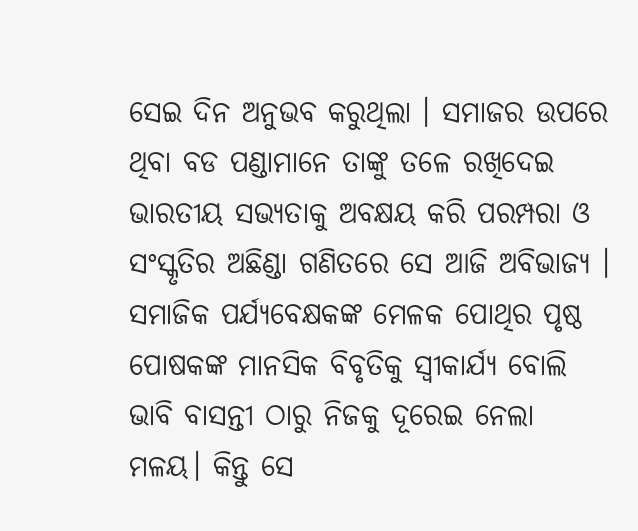ସେଇ ଦିନ ଅନୁଭବ କରୁଥିଲା । ସମାଜର ଉପରେ ଥିବା ବଡ ପଣ୍ଡାମାନେ ତାଙ୍କୁ ତଳେ ରଖିଦେଇ ଭାରତୀୟ ସଭ୍ୟତାକୁ ଅବକ୍ଷୟ କରି ପରମ୍ପରା ଓ ସଂସ୍କୃତିର ଅଛିଣ୍ଡା ଗଣିତରେ ସେ ଆଜି ଅବିଭାଜ୍ଯ । ସମାଜିକ ପର୍ଯ୍ଯବେକ୍ଷକଙ୍କ ମେଳକ ପୋଥିର ପୃଷ୍ଠ ପୋଷକଙ୍କ ମାନସିକ ବିବୃତିକୁ ସ୍ବୀକାର୍ଯ୍ଯ ବୋଲି ଭାବି ବାସନ୍ତୀ ଠାରୁ ନିଜକୁ ଦୂରେଇ ନେଲା ମଳୟ। କିନ୍ତୁ ସେ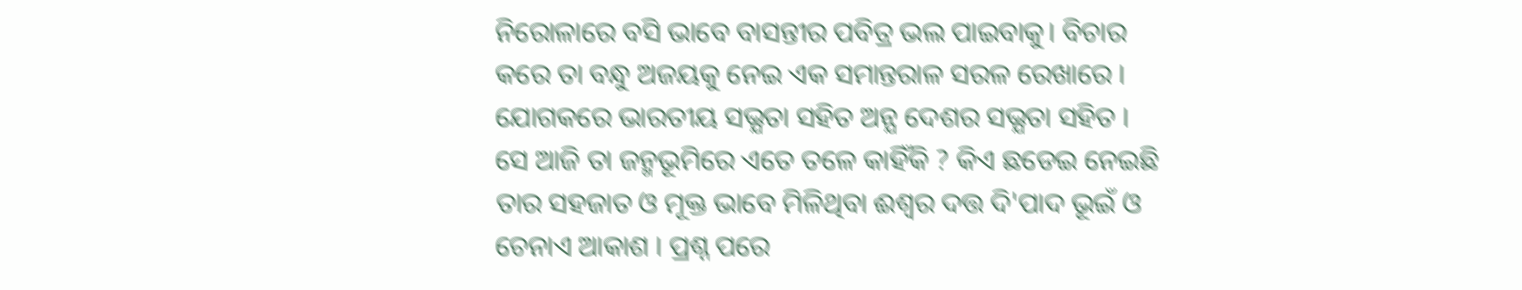ନିରୋଳାରେ ବସି ଭାବେ ବାସନ୍ତୀର ପବିତ୍ର ଭଲ ପାଇବାକୁ। ବିଚାର କରେ ତା ବନ୍ଧୁ ଅଜୟକୁ ନେଇ ଏକ ସମାନ୍ତରାଳ ସରଳ ରେଖାରେ । ଯୋଗକରେ ଭାରତୀୟ ସଭ୍ଯତା ସହିତ ଅନ୍ଯ ଦେଶର ସଭ୍ଯତା ସହିତ । ସେ ଆଜି ତା ଜନ୍ମଭୂମିରେ ଏତେ ତଳେ କାହିଁକି ? କିଏ ଛଡେଇ ନେଇଛି ତାର ସହଜାତ ଓ ମୂକ୍ତ ଭାବେ ମିଳିଥିବା ଈଶ୍ବର ଦତ୍ତ ଦି'ପାଦ ଭୂଇଁ ଓ ଚେନାଏ ଆକାଶ । ପ୍ରଶ୍ନ ପରେ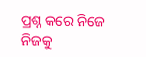ପ୍ରଶ୍ନ କରେ ନିଜେ ନିଜକୁ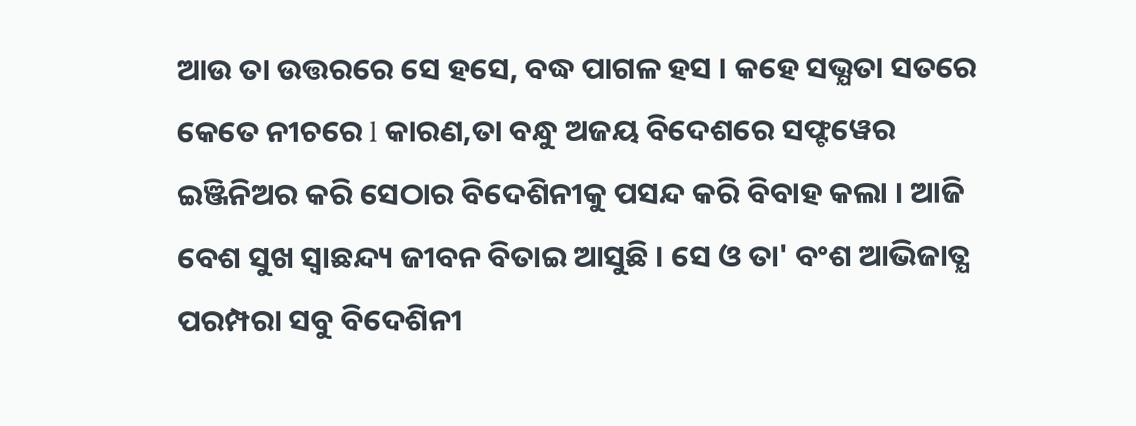ଆଉ ତା ଉତ୍ତରରେ ସେ ହସେ, ବଦ୍ଧ ପାଗଳ ହସ । କହେ ସଭ୍ଯତା ସତରେ କେତେ ନୀଚରେ l କାରଣ,ତା ବନ୍ଧୁ ଅଜୟ ବିଦେଶରେ ସଫ୍ଟୱେର ଇଞ୍ଜିନିଅର କରି ସେଠାର ବିଦେଶିନୀକୁ ପସନ୍ଦ କରି ବିବାହ କଲା । ଆଜି ବେଶ ସୁଖ ସ୍ବାଛନ୍ଦ୍ୟ ଜୀବନ ବିତାଇ ଆସୁଛି । ସେ ଓ ତା' ବଂଶ ଆଭିଜାତ୍ଯ ପରମ୍ପରା ସବୁ ବିଦେଶିନୀ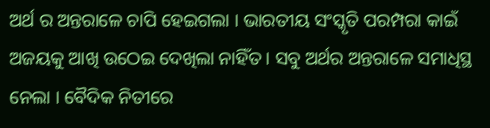ଅର୍ଥ ର ଅନ୍ତରାଳେ ଚାପି ହେଇଗଲା । ଭାରତୀୟ ସଂସ୍କୃତି ପରମ୍ପରା କାଇଁ ଅଜୟକୁ ଆଖି ଉଠେଇ ଦେଖିଲା ନାହିଁତ । ସବୁ ଅର୍ଥର ଅନ୍ତରାଳେ ସମାଧିସ୍ଥ ନେଲା । ବୈଦିକ ନିତୀରେ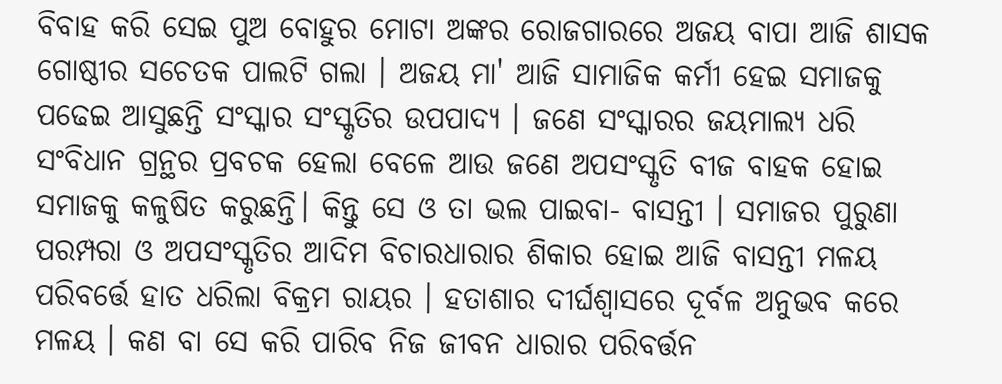ବିବାହ କରି ସେଇ ପୁଅ ବୋହୁର ମୋଟା ଅଙ୍କର ରୋଜଗାରରେ ଅଜୟ ବାପା ଆଜି ଶାସକ ଗୋଷ୍ଠୀର ସଚେତକ ପାଲଟି ଗଲା । ଅଜୟ ମା' ଆଜି ସାମାଜିକ କର୍ମୀ ହେଇ ସମାଜକୁ ପଢେଇ ଆସୁଛନ୍ତି ସଂସ୍କାର ସଂସ୍କୃତିର ଉପପାଦ୍ଯ । ଜଣେ ସଂସ୍କାରର ଜୟମାଲ୍ଯ ଧରି ସଂବିଧାନ ଗ୍ରନ୍ଥର ପ୍ରବଚକ ହେଲା ବେଳେ ଆଉ ଜଣେ ଅପସଂସ୍କୃତି ବୀଜ ବାହକ ହୋଇ ସମାଜକୁ କଳୁଷିତ କରୁଛନ୍ତି। କିନ୍ତୁ ସେ ଓ ତା ଭଲ ପାଇବା- ବାସନ୍ତୀ । ସମାଜର ପୁରୁଣା ପରମ୍ପରା ଓ ଅପସଂସ୍କୃତିର ଆଦିମ ବିଚାରଧାରାର ଶିକାର ହୋଇ ଆଜି ବାସନ୍ତୀ ମଳୟ ପରିବର୍ତ୍ତେ ହାତ ଧରିଲା ବିକ୍ରମ ରାୟର । ହତାଶାର ଦୀର୍ଘଶ୍ବାସରେ ଦୂର୍ବଳ ଅନୁଭବ କରେ ମଳୟ । କଣ ବା ସେ କରି ପାରିବ ନିଜ ଜୀବନ ଧାରାର ପରିବର୍ତ୍ତନ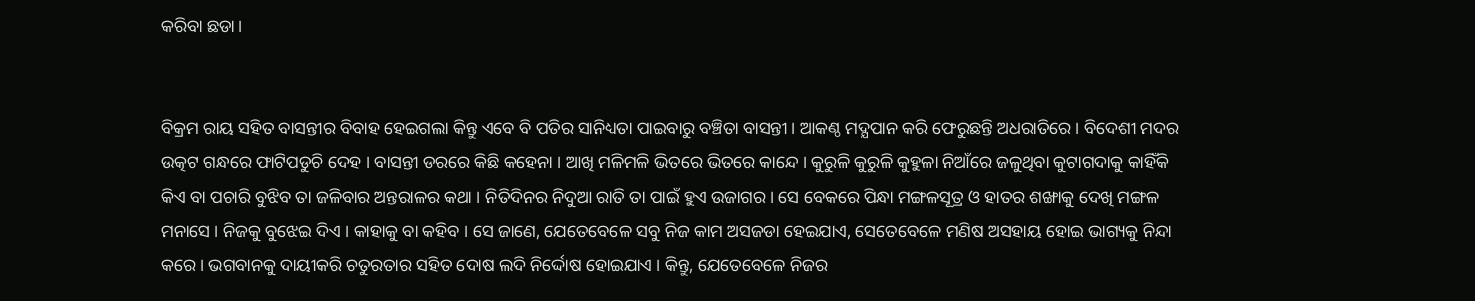କରିବା ଛଡା।


ବିକ୍ରମ ରାୟ ସହିତ ବାସନ୍ତୀର ବିବାହ ହେଇଗଲା କିନ୍ତୁ ଏବେ ବି ପତିର ସାନିଧ୍ୟତା ପାଇବାରୁ ବଞ୍ଚିତା ବାସନ୍ତୀ । ଆକଣ୍ଠ ମଦ୍ଯପାନ କରି ଫେରୁଛନ୍ତି ଅଧରାତିରେ । ବିଦେଶୀ ମଦର ଉତ୍କଟ ଗନ୍ଧରେ ଫାଟିପଡୁଚି ଦେହ । ବାସନ୍ତୀ ଡରରେ କିଛି କହେନା । ଆଖି ମଳିମଳି ଭିତରେ ଭିତରେ କାନ୍ଦେ । କୁରୁଳି କୁରୁଳି କୁହୁଳା ନିଆଁରେ ଜଳୁଥିବା କୁଟାଗଦାକୁ କାହିଁକି କିଏ ବା ପଚାରି ବୁଝିବ ତା ଜଳିବାର ଅନ୍ତରାଳର କଥା । ନିତିଦିନର ନିଦୁଆ ରାତି ତା ପାଇଁ ହୁଏ ଉଜାଗର। ସେ ବେକରେ ପିନ୍ଧା ମଙ୍ଗଳସୂତ୍ର ଓ ହାତର ଶଙ୍ଖାକୁ ଦେଖି ମଙ୍ଗଳ ମନାସେ । ନିଜକୁ ବୁଝେଇ ଦିଏ । କାହାକୁ ବା କହିବ । ସେ ଜାଣେ, ଯେତେବେଳେ ସବୁ ନିଜ କାମ ଅସଜଡା ହେଇଯାଏ, ସେତେବେଳେ ମଣିଷ ଅସହାୟ ହୋଇ ଭାଗ୍ୟକୁ ନିନ୍ଦା କରେ । ଭଗବାନକୁ ଦାୟୀକରି ଚତୁରତାର ସହିତ ଦୋଷ ଲଦି ନିର୍ଦ୍ଦୋଷ ହୋଇଯାଏ । କିନ୍ତୁ, ଯେତେବେଳେ ନିଜର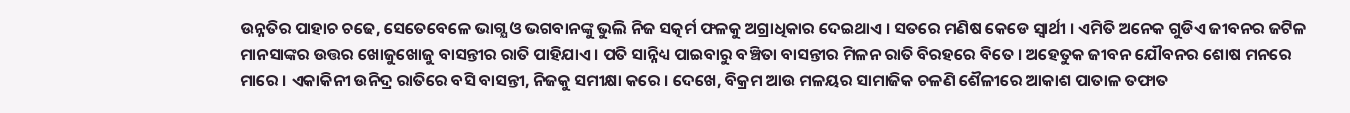ଉନ୍ନତିର ପାହାଚ ଚଢେ, ସେତେବେଳେ ଭାଗ୍ଯ ଓ ଭଗବାନଙ୍କୁ ଭୁଲି ନିଜ ସତ୍କର୍ମ ଫଳକୁ ଅଗ୍ରାଧିକାର ଦେଇଥାଏ । ସତରେ ମଣିଷ କେଡେ ସ୍ବାର୍ଥୀ । ଏମିତି ଅନେକ ଗୁଡିଏ ଜୀବନର ଜଟିଳ ମାନସାଙ୍କର ଉତ୍ତର ଖୋଜୁଖୋଜୁ ବାସନ୍ତୀର ରାତି ପାହିଯାଏ । ପତି ସାନ୍ନିଧ୍ୟ ପାଇବାରୁ ବଞ୍ଚିତା ବାସନ୍ତୀର ମିଳନ ରାତି ବିରହରେ ବିତେ । ଅହେତୁକ ଜୀବନ ଯୌବନର ଶୋଷ ମନରେ ମାରେ । ଏକାକିନୀ ଉନିଦ୍ର ରାତିରେ ବସି ବାସନ୍ତୀ, ନିଜକୁ ସମୀକ୍ଷା କରେ । ଦେଖେ, ବିକ୍ରମ ଆଉ ମଳୟର ସାମାଜିକ ଚଳଣି ଶୈଳୀରେ ଆକାଶ ପାତାଳ ତଫାତ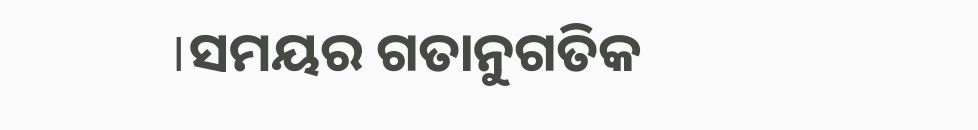।ସମୟର ଗତାନୁଗତିକ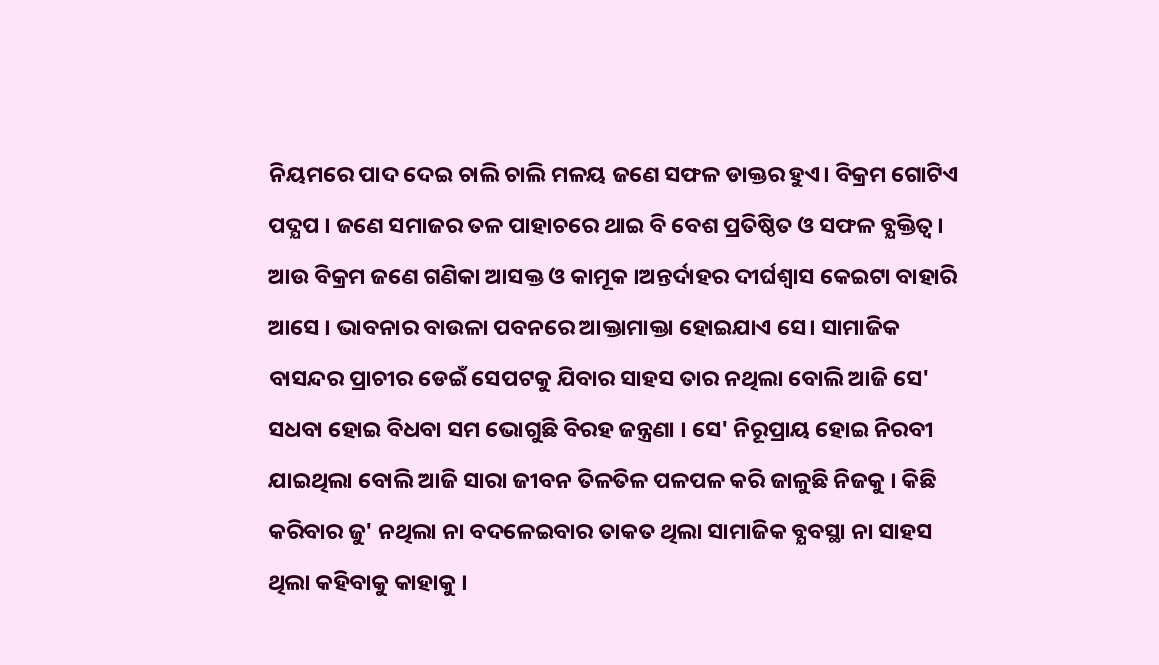ନିୟମରେ ପାଦ ଦେଇ ଚାଲି ଚାଲି ମଳୟ ଜଣେ ସଫଳ ଡାକ୍ତର ହୁଏ। ବିକ୍ରମ ଗୋଟିଏ ପଦ୍ଯପ । ଜଣେ ସମାଜର ତଳ ପାହାଚରେ ଥାଇ ବି ବେଶ ପ୍ରତିଷ୍ଠିତ ଓ ସଫଳ ବ୍ଯକ୍ତିତ୍ବ । ଆଉ ବିକ୍ରମ ଜଣେ ଗଣିକା ଆସକ୍ତ ଓ କାମୂକ ।ଅନ୍ତର୍ଦାହର ଦୀର୍ଘଶ୍ବାସ କେଇଟା ବାହାରି ଆସେ । ଭାବନାର ବାଉଳା ପବନରେ ଆକ୍ତାମାକ୍ତା ହୋଇଯାଏ ସେ। ସାମାଜିକ ବାସନ୍ଦର ପ୍ରାଚୀର ଡେଇଁ ସେପଟକୁ ଯିବାର ସାହସ ତାର ନଥିଲା ବୋଲି ଆଜି ସେ' ସଧବା ହୋଇ ବିଧବା ସମ ଭୋଗୁଛି ବିରହ ଜନ୍ତ୍ରଣା । ସେ' ନିରୂପ୍ରାୟ ହୋଇ ନିରବୀ ଯାଇଥିଲା ବୋଲି ଆଜି ସାରା ଜୀବନ ତିଳତିଳ ପଳପଳ କରି ଜାଳୁଛି ନିଜକୁ । କିଛି କରିବାର ଜୁ' ନଥିଲା ନା ବଦଳେଇବାର ତାକତ ଥିଲା ସାମାଜିକ ବ୍ଯବସ୍ଥା ନା ସାହସ ଥିଲା କହିବାକୁ କାହାକୁ ।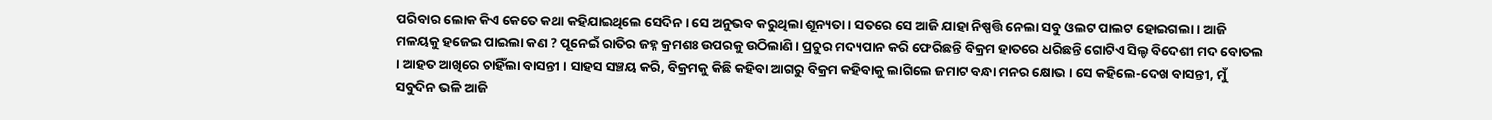ପରିବାର ଲୋକ କିଏ କେତେ କଥା କହିଯାଇଥିଲେ ସେଦିନ । ସେ ଅନୁଭବ କରୁଥିଲା ଶୂନ୍ୟତା । ସତରେ ସେ ଆଜି ଯାହା ନିଷ୍ପତ୍ତି ନେଲା ସବୁ ଓଲଟ ପାଲଟ ହୋଇଗଲା । ଆଜି ମଳୟକୁ ହଜେଇ ପାଇଲା କଣ ? ପୂନେଇଁ ରାତିର ଜହ୍ନ କ୍ରମଶଃ ଉପରକୁ ଉଠିଲାଣି । ପ୍ରଚୁର ମଦ୍ୟପାନ କରି ଫେରିଛନ୍ତି ବିକ୍ରମ ହାତରେ ଧରିଛନ୍ତି ଗୋଟିଏ ସିଲ୍ଡ ବିଦେଶୀ ମଦ ବୋତଲ । ଆହତ ଆଖିରେ ଚାହିଁଲା ବାସନ୍ତୀ । ସାହସ ସଞ୍ଚୟ କରି, ବିକ୍ରମକୁ କିଛି କହିବା ଆଗରୁ ବିକ୍ରମ କହିବାକୁ ଲାଗିଲେ ଜମାଟ ବନ୍ଧା ମନର କ୍ଷୋଭ । ସେ କହିଲେ-ଦେଖ ବାସନ୍ତୀ, ମୁଁ ସବୁଦିନ ଭଳି ଆଜି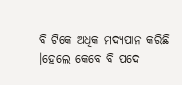ବି ଟିକେ ଅଧିକ ମଦ୍ୟପାନ କରିଛି ।ହେଲେ କେବେ ବି ପଦେ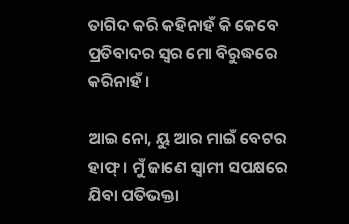ତାଗିଦ କରି କହିନାହଁ କି କେବେ ପ୍ରତିବାଦର ସ୍ବର ମୋ ବିରୁଦ୍ଧରେ କରିନାହଁ ।

ଆଇ ନୋ, ୟୁ ଆର ମାଇଁ ବେଟର ହାଫ୍। ମୁଁ ଜାଣେ ସ୍ବାମୀ ସପକ୍ଷରେ ଯିବା ପତିଭକ୍ତା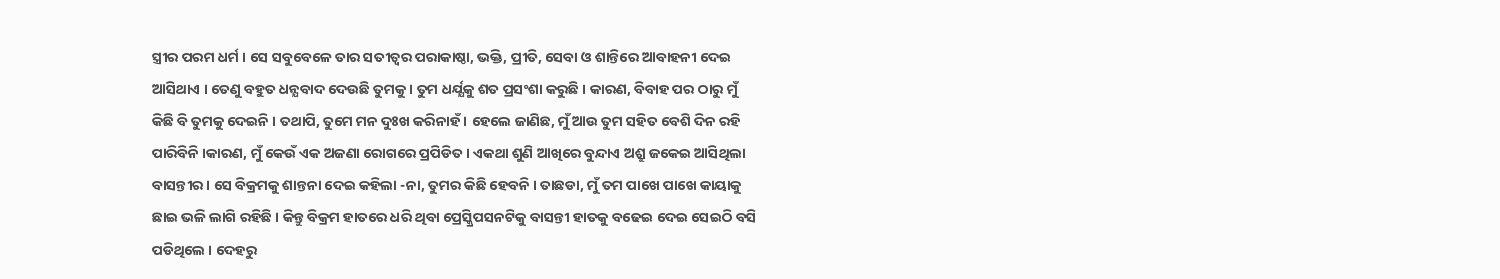ସ୍ତ୍ରୀର ପରମ ଧର୍ମ । ସେ ସବୁବେଳେ ତାର ସତୀତ୍ଵର ପରାକାଷ୍ଠା, ଭକ୍ତି, ପ୍ରୀତି, ସେବା ଓ ଶାନ୍ତିରେ ଆବାହନୀ ଦେଇ ଆସିଥାଏ । ତେଣୁ ବହୁତ ଧନ୍ଯବାଦ ଦେଉଛି ତୁମକୁ । ତୁମ ଧର୍ଯ୍ଯକୁ ଶତ ପ୍ରସଂଶା କରୁଛି । କାରଣ, ବିବାହ ପର ଠାରୁ ମୁଁ କିଛି ବି ତୁମକୁ ଦେଇନି । ତଥାପି, ତୁମେ ମନ ଦୁଃଖ କରିନାହଁ । ହେଲେ ଜାଣିଛ, ମୁଁ ଆଉ ତୁମ ସହିତ ବେଶି ଦିନ ରହି ପାରିବିନି ।କାରଣ, ମୁଁ କେଉଁ ଏକ ଅଜଣା ରୋଗରେ ପ୍ରପିଡିତ। ଏକଥା ଶୁଣି ଆଖିରେ ବୁନ୍ଦାଏ ଅଶ୍ରୁ ଜକେଇ ଆସିଥିଲା ବାସନ୍ତୀର । ସେ ବିକ୍ରମକୁ ଶାନ୍ତନା ଦେଇ କହିଲା -ନା, ତୁମର କିଛି ହେବନି । ତାଛଡା, ମୁଁ ତମ ପାଖେ ପାଖେ କାୟାକୁ ଛାଇ ଭଳି ଲାଗି ରହିଛି । କିନ୍ତୁ ବିକ୍ରମ ହାତରେ ଧରି ଥିବା ପ୍ରେସ୍କ୍ରିପସନଟିକୁ ବାସନ୍ତୀ ହାତକୁ ବଢେଇ ଦେଇ ସେଇଠି ବସି ପଡିଥିଲେ । ଦେହରୁ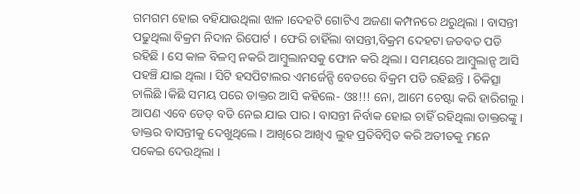ଗମଗମ ହୋଇ ବହିଯାଉଥିଲା ଝାଳ ।ଦେହଟି ଗୋଟିଏ ଅଜଣା କମ୍ପନରେ ଥରୁଥିଲା । ବାସନ୍ତୀ ପଢୁଥିଲା ବିକ୍ରମ ନିଦାନ ରିପୋର୍ଟ । ଫେରି ଚାହିଁଲା ବାସନ୍ତୀ,ବିକ୍ରମ ଦେହଟା ଜଡବତ ପଡି ରହିଛି । ସେ କାଳ ବିଳମ୍ବ ନକରି ଆମ୍ବୁଲାନସକୁ ଫୋନ କରି ଥିଲା । ସମୟରେ ଆମ୍ବୁଲାନ୍ସ ଆସି ପହଞ୍ଚି ଯାଇ ଥିଲା । ସିଟି ହସପିଟାଲର ଏମର୍ଜେନ୍ସି ବେଡରେ ବିକ୍ରମ ପଡି ରହିଛନ୍ତି । ଚିକିତ୍ସା ଚାଲିଛି ।କିଛି ସମୟ ପରେ ଡାକ୍ତର ଆସି କହିଲେ- ଓଃ!!! ନୋ, ଆମେ ଚେଷ୍ଟା କରି ହାରିଗଲୁ । ଆପଣ ଏବେ ଡେଡ୍ ବଡି ନେଇ ଯାଇ ପାର । ବାସନ୍ତୀ ନିର୍ବାକ ହୋଇ ଚାହିଁ ରହିଥିଲା ଡାକ୍ତରଙ୍କୁ । ଡାକ୍ତର ବାସନ୍ତୀକୁ ଦେଖୁଥିଲେ । ଆଖିରେ ଆଖିଏ ଲୁହ ପ୍ରତିବିମ୍ବିତ କରି ଅତୀତକୁ ମନେ ପକେଇ ଦେଉଥିଲା ।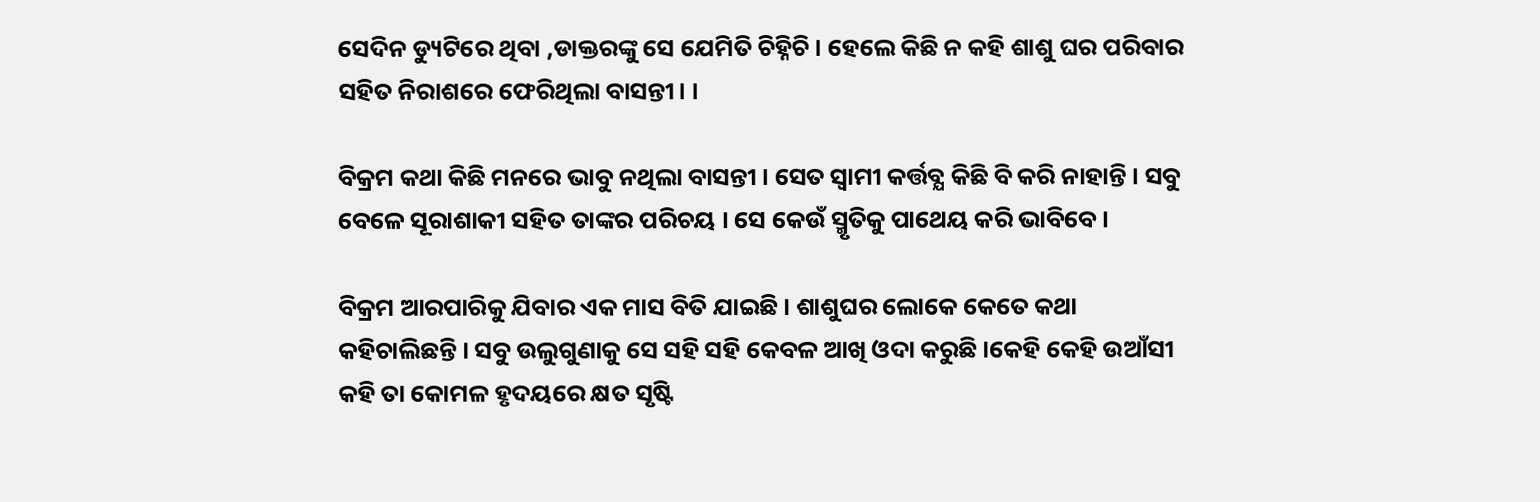ସେଦିନ ଡ୍ୟୁଟିରେ ଥିବା ,ଡାକ୍ତରଙ୍କୁ ସେ ଯେମିତି ଚିହ୍ନିଚି । ହେଲେ କିଛି ନ କହି ଶାଶୁ ଘର ପରିବାର ସହିତ ନିରାଶରେ ଫେରିଥିଲା ବାସନ୍ତୀ। ।

ବିକ୍ରମ କଥା କିଛି ମନରେ ଭାବୁ ନଥିଲା ବାସନ୍ତୀ । ସେତ ସ୍ବାମୀ କର୍ତ୍ତବ୍ଯ କିଛି ବି କରି ନାହାନ୍ତି । ସବୁ ବେଳେ ସୂରାଶାକୀ ସହିତ ତାଙ୍କର ପରିଚୟ । ସେ କେଉଁ ସ୍ମୃତିକୁ ପାଥେୟ କରି ଭାବିବେ ।

ବିକ୍ରମ ଆରପାରିକୁ ଯିବାର ଏକ ମାସ ବିତି ଯାଇଛି । ଶାଶୁଘର ଲୋକେ କେତେ କଥା କହିଚାଲିଛନ୍ତି । ସବୁ ଉଲୁଗୁଣାକୁ ସେ ସହି ସହି କେବଳ ଆଖି ଓଦା କରୁଛି ।କେହି କେହି ଉଆଁସୀ କହି ତା କୋମଳ ହୃଦୟରେ କ୍ଷତ ସୃଷ୍ଟି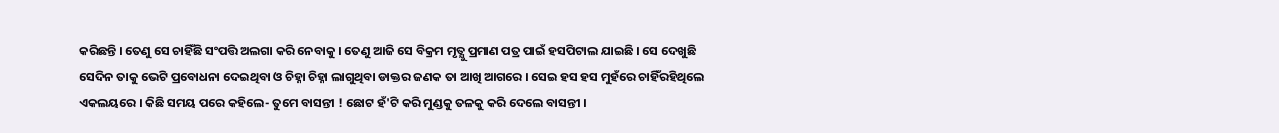କରିଛନ୍ତି । ତେଣୁ ସେ ଚାହିଁଛି ସଂପତ୍ତି ଅଲଗା କରି ନେବାକୁ । ତେଣୁ ଆଜି ସେ ବିକ୍ରମ ମୃତ୍ଯୁ ପ୍ରମାଣ ପତ୍ର ପାଇଁ ହସପିଟାଲ ଯାଇଛି । ସେ ଦେଖୁଛି ସେଦିନ ତାକୁ ଭେଟି ପ୍ରବୋଧନା ଦେଇଥିବା ଓ ଚିହ୍ନା ଚିହ୍ନା ଲାଗୁଥିବା ଡାକ୍ତର ଜଣକ ତା ଆଖି ଆଗରେ । ସେଇ ହସ ହସ ମୁହଁରେ ଚାହିଁରହିଥିଲେ ଏକଲୟରେ । କିଛି ସମୟ ପରେ କହିଲେ- ତୁମେ ବାସନ୍ତୀ ! ଛୋଟ ହଁ'ଟି କରି ମୁଣ୍ଡକୁ ତଳକୁ କରି ଦେଲେ ବାସନ୍ତୀ ।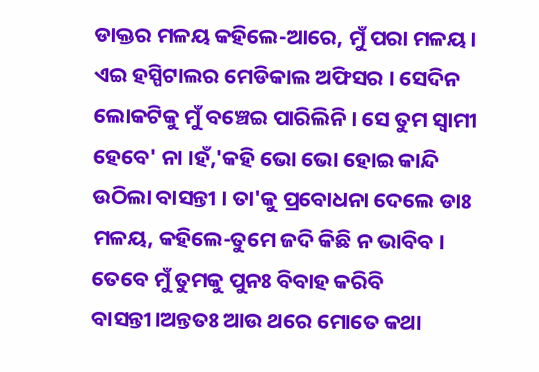ଡାକ୍ତର ମଳୟ କହିଲେ-ଆରେ, ମୁଁ ପରା ମଳୟ। ଏଇ ହସ୍ପିଟାଲର ମେଡିକାଲ ଅଫିସର । ସେଦିନ ଲୋକଟିକୁ ମୁଁ ବଞ୍ଚେଇ ପାରିଲିନି । ସେ ତୁମ ସ୍ବାମୀ ହେବେ' ନା ।ହଁ,'କହି ଭୋ ଭୋ ହୋଇ କାନ୍ଦି ଉଠିଲା ବାସନ୍ତୀ । ତା'କୁ ପ୍ରବୋଧନା ଦେଲେ ଡାଃ ମଳୟ, କହିଲେ-ତୁମେ ଜଦି କିଛି ନ ଭାବିବ । ତେବେ ମୁଁ ତୁମକୁ ପୁନଃ ବିବାହ କରିବି ବାସନ୍ତୀ।ଅନ୍ତତଃ ଆଉ ଥରେ ମୋତେ କଥା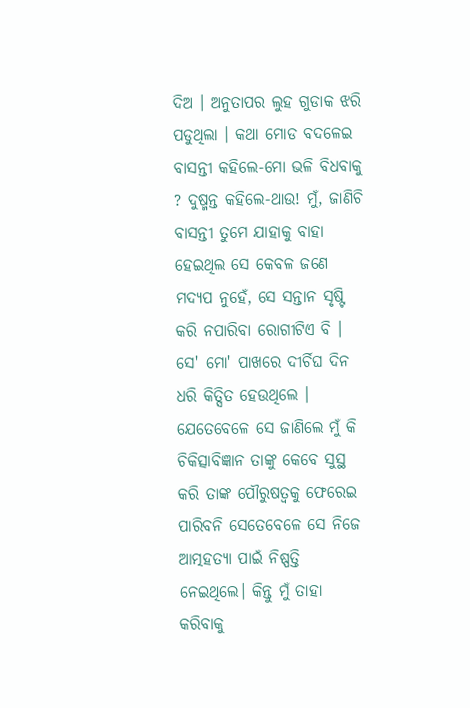ଦିଅ । ଅନୁତାପର ଲୁହ ଗୁଡାକ ଝରି ପଡୁଥିଲା । କଥା ମୋଡ ବଦଳେଇ ବାସନ୍ତୀ କହିଲେ-ମୋ ଭଳି ବିଧବାକୁ ? ଦୁଷ୍ମନ୍ତ କହିଲେ-ଥାଉ! ମୁଁ, ଜାଣିଚି ବାସନ୍ତୀ ତୁମେ ଯାହାକୁ ବାହା ହେଇଥିଲ ସେ କେବଳ ଜଣେ ମଦ୍ଯପ ନୁହେଁ, ସେ ସନ୍ତାନ ସୃଷ୍ଟି କରି ନପାରିବା ରୋଗୀଟିଏ ବି । ସେ' ମୋ' ପାଖରେ ଦୀର୍ଚିଘ ଦିନ ଧରି କିତ୍ସିତ ହେଉଥିଲେ । ଯେତେବେଳେ ସେ ଜାଣିଲେ ମୁଁ କି ଚିକିତ୍ସାବିଜ୍ଞାନ ତାଙ୍କୁ କେବେ ସୁସ୍ଥ କରି ତାଙ୍କ ପୌରୁଷତ୍ଵକୁ ଫେରେଇ ପାରିବନି ସେତେବେଳେ ସେ ନିଜେ ଆତ୍ମହତ୍ଯା ପାଇଁ ନିଷ୍ପତ୍ତି ନେଇଥିଲେ। କିନ୍ତୁ ମୁଁ ତାହା କରିବାକୁ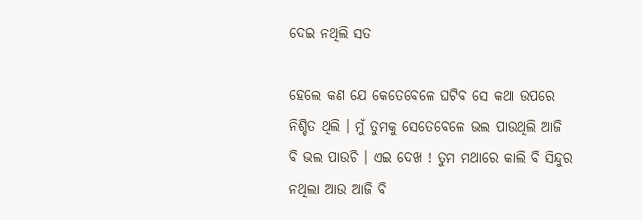ଦେଇ ନଥିଲି ସତ

ହେଲେ କଣ ଯେ କେତେବେଳେ ଘଟିବ ସେ କଥା ଉପରେ ନିଶ୍ଚିତ ଥିଲି । ମୁଁ ତୁମକୁ ସେତେବେଳେ ଭଲ ପାଉଥିଲି ଆଜି ବି ଭଲ ପାଉଚି । ଏଇ ଦେଖ ! ତୁମ ମଥାରେ କାଲି ବି ସିନ୍ଦୁର ନଥିଲା ଆଉ ଆଜି ବି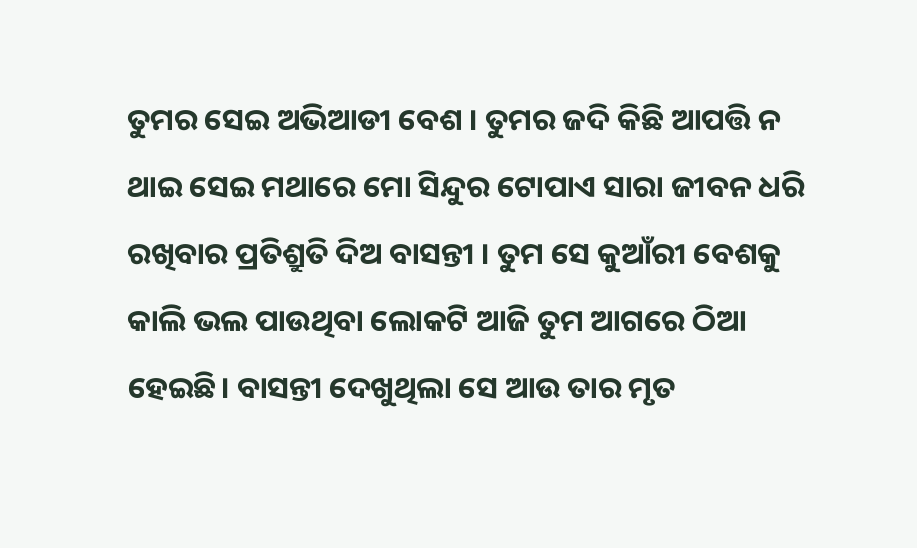ତୁମର ସେଇ ଅଭିଆଡୀ ବେଶ । ତୁମର ଜଦି କିଛି ଆପତ୍ତି ନ ଥାଇ ସେଇ ମଥାରେ ମୋ ସିନ୍ଦୁର ଟୋପାଏ ସାରା ଜୀବନ ଧରି ରଖିବାର ପ୍ରତିଶ୍ରୁତି ଦିଅ ବାସନ୍ତୀ । ତୁମ ସେ କୁଆଁରୀ ବେଶକୁ କାଲି ଭଲ ପାଉଥିବା ଲୋକଟି ଆଜି ତୁମ ଆଗରେ ଠିଆ ହେଇଛି। ବାସନ୍ତୀ ଦେଖୁଥିଲା ସେ ଆଉ ତାର ମୃତ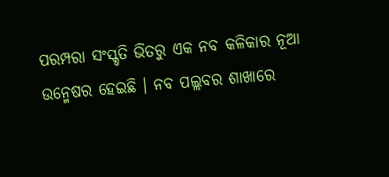ପରମ୍ପରା ସଂସ୍କୃତି ଭିତରୁ ଏକ ନବ କଳିକାର ନୂଆ ଉନ୍ମେଷର ହେଇଛି । ନବ ପଲ୍ଲବର ଶାଖାରେ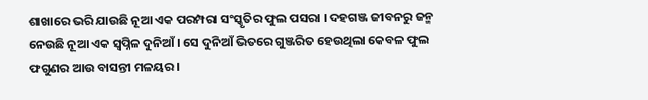ଶାଖାରେ ଭରି ଯାଉଛି ନୂଆ ଏକ ପରମ୍ପରା ସଂସ୍କୃତିର ଫୁଲ ପସରା । ଦହଗଞ୍ଜ ଜୀବନରୁ ଜନ୍ମ ନେଉଛି ନୂଆ ଏକ ସ୍ବପ୍ନିଳ ଦୁନିଆଁ। ସେ ଦୁନିଆଁ ଭିତରେ ଗୁଞ୍ଜରିତ ହେଉଥିଲା କେବଳ ଫୁଲ ଫଗୁଣର ଆଉ ବାସନ୍ତୀ ମଳୟର।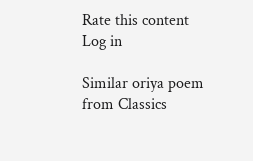Rate this content
Log in

Similar oriya poem from Classics